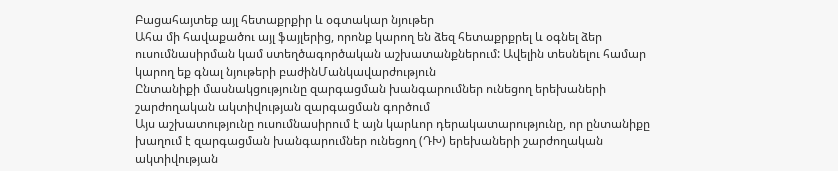Բացահայտեք այլ հետաքրքիր և օգտակար նյութեր
Ահա մի հավաքածու այլ ֆայլերից, որոնք կարող են ձեզ հետաքրքրել և օգնել ձեր ուսումնասիրման կամ ստեղծագործական աշխատանքներում: Ավելին տեսնելու համար կարող եք գնալ նյութերի բաժինՄանկավարժություն
Ընտանիքի մասնակցությունը զարգացման խանգարումներ ունեցող երեխաների շարժողական ակտիվության զարգացման գործում
Այս աշխատությունը ուսումնասիրում է այն կարևոր դերակատարությունը, որ ընտանիքը խաղում է զարգացման խանգարումներ ունեցող (ԴԽ) երեխաների շարժողական ակտիվության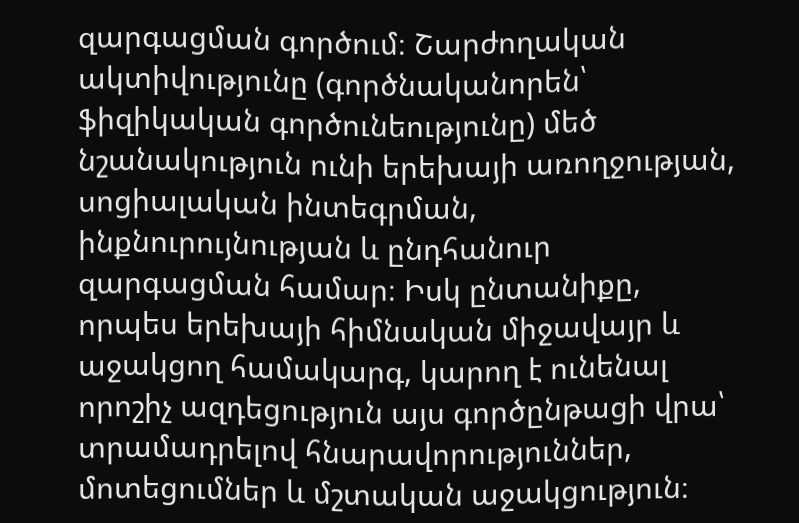զարգացման գործում։ Շարժողական ակտիվությունը (գործնականորեն՝ ֆիզիկական գործունեությունը) մեծ նշանակություն ունի երեխայի առողջության, սոցիալական ինտեգրման, ինքնուրույնության և ընդհանուր զարգացման համար։ Իսկ ընտանիքը, որպես երեխայի հիմնական միջավայր և աջակցող համակարգ, կարող է ունենալ որոշիչ ազդեցություն այս գործընթացի վրա՝ տրամադրելով հնարավորություններ, մոտեցումներ և մշտական աջակցություն։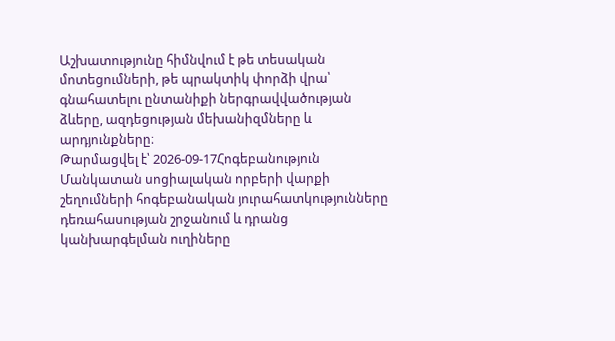Աշխատությունը հիմնվում է թե տեսական մոտեցումների, թե պրակտիկ փորձի վրա՝ գնահատելու ընտանիքի ներգրավվածության ձևերը, ազդեցության մեխանիզմները և արդյունքները։
Թարմացվել է՝ 2026-09-17Հոգեբանություն
Մանկատան սոցիալական որբերի վարքի շեղումների հոգեբանական յուրահատկությունները դեռահասության շրջանում և դրանց կանխարգելման ուղիները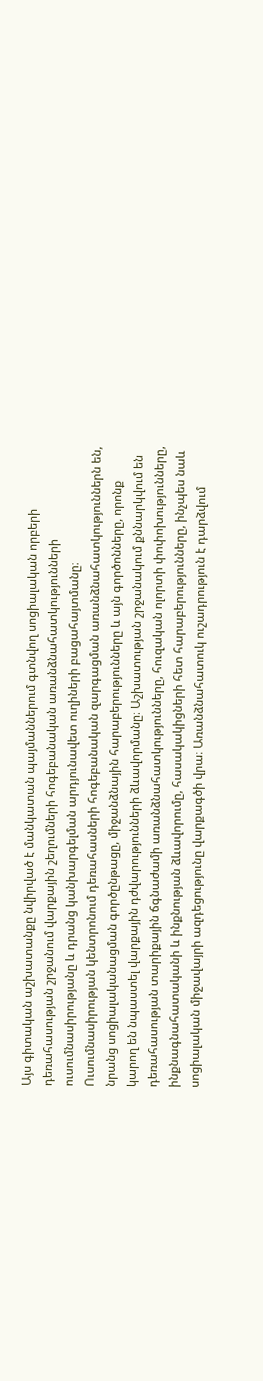Այս գիտական աշխատանքը նվիրված է մանկատան պայմաններում գտնվող սոցիալական որբերի դեռահասության շրջանում վարքային շեղումների հոգեբանական առանձնահատկությունների ուսումնասիրությանը և դրանց կանխարգելման արդյունավետ ուղիների բացահայտմանը։ Ուսումնասիրության կենտրոնում դեռահասների հոգեբանական զարգացման առանձնահատկություններն են, նրանց սոցիալականացման գործընթացը, միջանձնային հարաբերությունները և այն գործոնները, որոնք կարող են նպաստել վարքային դժվարությունների ձևավորմանը։ Աշխատության շրջանակում քննարկվում են դեռահասության տարիքային ճգնաժամի առանձնահատկությունները, հուզական ոլորտի փոփոխությունները, ինքնագնահատականի և ինքնության ձևավորումը, հասակակիցների հետ հարաբերությունները, ինչպես նաև սոցիալական միջավայրի ազդեցությունը վարքագծի վրա։ Առանձնահատուկ ուշադրություն է դարձվում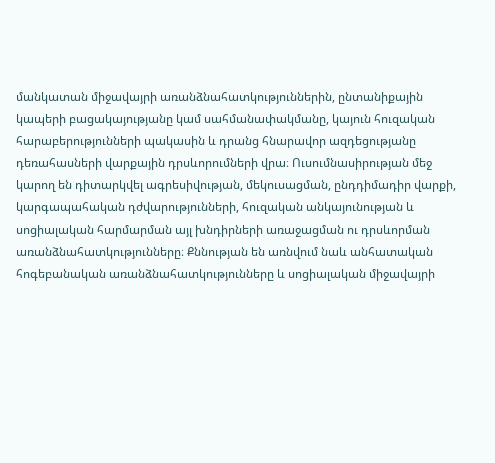մանկատան միջավայրի առանձնահատկություններին, ընտանիքային կապերի բացակայությանը կամ սահմանափակմանը, կայուն հուզական հարաբերությունների պակասին և դրանց հնարավոր ազդեցությանը դեռահասների վարքային դրսևորումների վրա։ Ուսումնասիրության մեջ կարող են դիտարկվել ագրեսիվության, մեկուսացման, ընդդիմադիր վարքի, կարգապահական դժվարությունների, հուզական անկայունության և սոցիալական հարմարման այլ խնդիրների առաջացման ու դրսևորման առանձնահատկությունները։ Քննության են առնվում նաև անհատական հոգեբանական առանձնահատկությունները և սոցիալական միջավայրի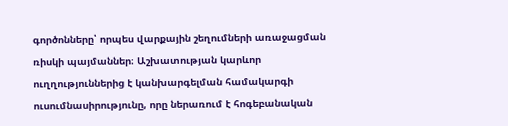գործոնները՝ որպես վարքային շեղումների առաջացման ռիսկի պայմաններ։ Աշխատության կարևոր ուղղություններից է կանխարգելման համակարգի ուսումնասիրությունը, որը ներառում է հոգեբանական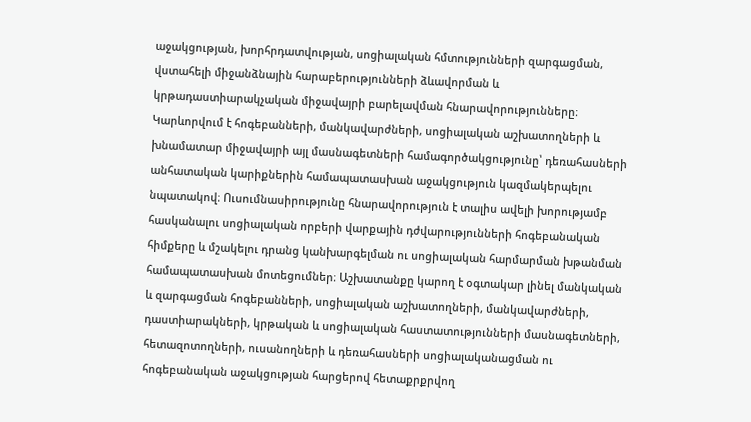աջակցության, խորհրդատվության, սոցիալական հմտությունների զարգացման, վստահելի միջանձնային հարաբերությունների ձևավորման և կրթադաստիարակչական միջավայրի բարելավման հնարավորությունները։ Կարևորվում է հոգեբանների, մանկավարժների, սոցիալական աշխատողների և խնամատար միջավայրի այլ մասնագետների համագործակցությունը՝ դեռահասների անհատական կարիքներին համապատասխան աջակցություն կազմակերպելու նպատակով։ Ուսումնասիրությունը հնարավորություն է տալիս ավելի խորությամբ հասկանալու սոցիալական որբերի վարքային դժվարությունների հոգեբանական հիմքերը և մշակելու դրանց կանխարգելման ու սոցիալական հարմարման խթանման համապատասխան մոտեցումներ։ Աշխատանքը կարող է օգտակար լինել մանկական և զարգացման հոգեբանների, սոցիալական աշխատողների, մանկավարժների, դաստիարակների, կրթական և սոցիալական հաստատությունների մասնագետների, հետազոտողների, ուսանողների և դեռահասների սոցիալականացման ու հոգեբանական աջակցության հարցերով հետաքրքրվող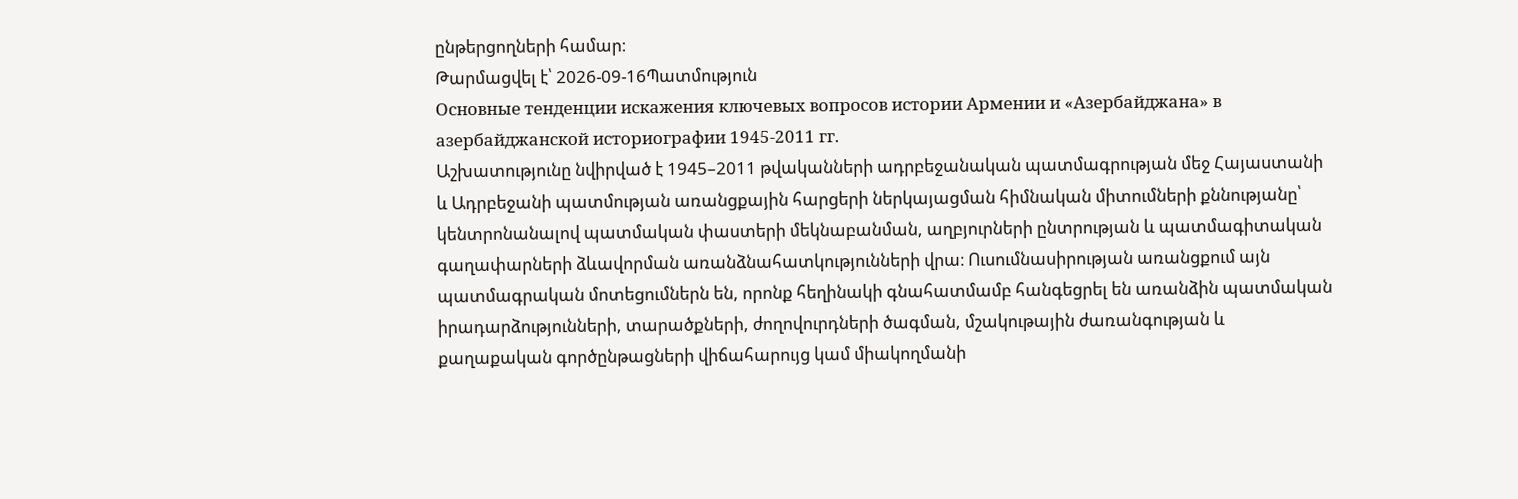ընթերցողների համար։
Թարմացվել է՝ 2026-09-16Պատմություն
Основные тенденции искажения ключевых вопросов истории Армении и «Азербайджана» в азербайджанской историографии 1945-2011 гг.
Աշխատությունը նվիրված է 1945–2011 թվականների ադրբեջանական պատմագրության մեջ Հայաստանի և Ադրբեջանի պատմության առանցքային հարցերի ներկայացման հիմնական միտումների քննությանը՝ կենտրոնանալով պատմական փաստերի մեկնաբանման, աղբյուրների ընտրության և պատմագիտական գաղափարների ձևավորման առանձնահատկությունների վրա։ Ուսումնասիրության առանցքում այն պատմագրական մոտեցումներն են, որոնք հեղինակի գնահատմամբ հանգեցրել են առանձին պատմական իրադարձությունների, տարածքների, ժողովուրդների ծագման, մշակութային ժառանգության և քաղաքական գործընթացների վիճահարույց կամ միակողմանի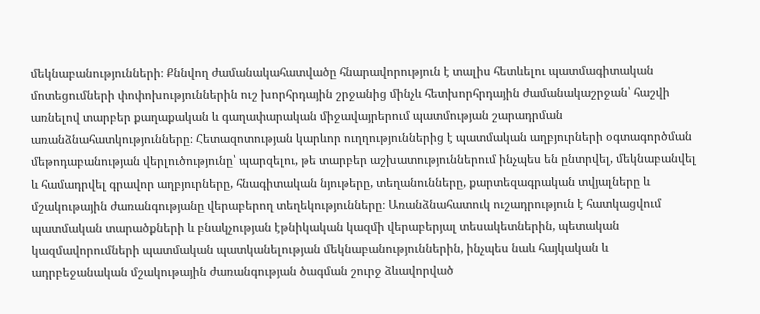մեկնաբանությունների։ Քննվող ժամանակահատվածը հնարավորություն է տալիս հետևելու պատմագիտական մոտեցումների փոփոխություններին ուշ խորհրդային շրջանից մինչև հետխորհրդային ժամանակաշրջան՝ հաշվի առնելով տարբեր քաղաքական և գաղափարական միջավայրերում պատմության շարադրման առանձնահատկությունները։ Հետազոտության կարևոր ուղղություններից է պատմական աղբյուրների օգտագործման մեթոդաբանության վերլուծությունը՝ պարզելու, թե տարբեր աշխատություններում ինչպես են ընտրվել, մեկնաբանվել և համադրվել գրավոր աղբյուրները, հնագիտական նյութերը, տեղանունները, քարտեզագրական տվյալները և մշակութային ժառանգությանը վերաբերող տեղեկությունները։ Առանձնահատուկ ուշադրություն է հատկացվում պատմական տարածքների և բնակչության էթնիկական կազմի վերաբերյալ տեսակետներին, պետական կազմավորումների պատմական պատկանելության մեկնաբանություններին, ինչպես նաև հայկական և ադրբեջանական մշակութային ժառանգության ծագման շուրջ ձևավորված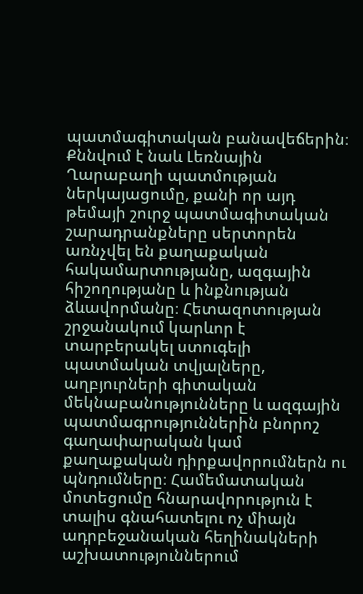պատմագիտական բանավեճերին։ Քննվում է նաև Լեռնային Ղարաբաղի պատմության ներկայացումը, քանի որ այդ թեմայի շուրջ պատմագիտական շարադրանքները սերտորեն առնչվել են քաղաքական հակամարտությանը, ազգային հիշողությանը և ինքնության ձևավորմանը։ Հետազոտության շրջանակում կարևոր է տարբերակել ստուգելի պատմական տվյալները, աղբյուրների գիտական մեկնաբանությունները և ազգային պատմագրություններին բնորոշ գաղափարական կամ քաղաքական դիրքավորումներն ու պնդումները։ Համեմատական մոտեցումը հնարավորություն է տալիս գնահատելու ոչ միայն ադրբեջանական հեղինակների աշխատություններում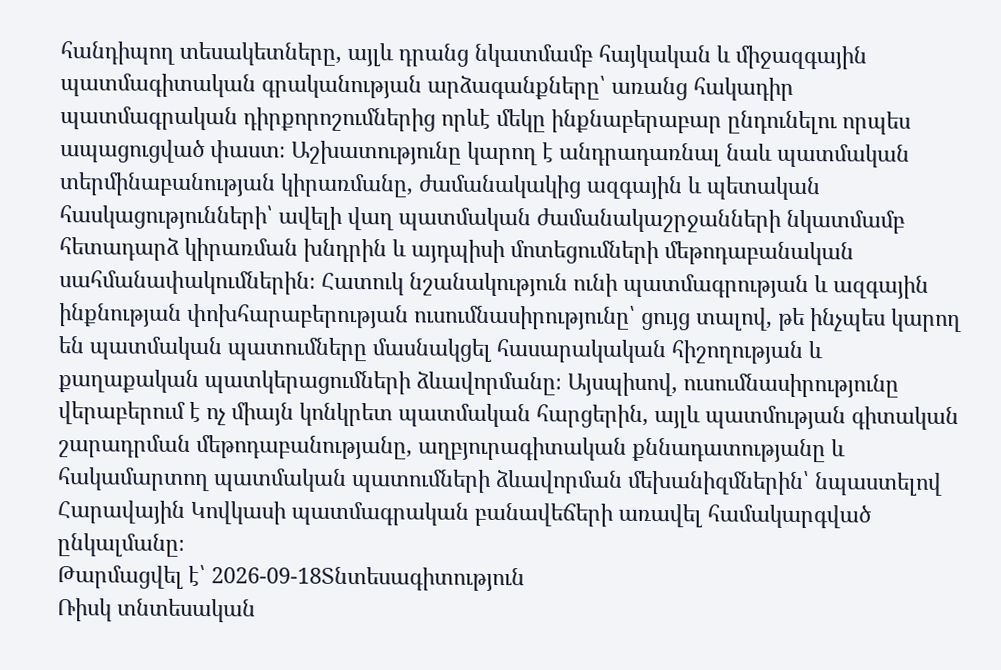հանդիպող տեսակետները, այլև դրանց նկատմամբ հայկական և միջազգային պատմագիտական գրականության արձագանքները՝ առանց հակադիր պատմագրական դիրքորոշումներից որևէ մեկը ինքնաբերաբար ընդունելու որպես ապացուցված փաստ։ Աշխատությունը կարող է անդրադառնալ նաև պատմական տերմինաբանության կիրառմանը, ժամանակակից ազգային և պետական հասկացությունների՝ ավելի վաղ պատմական ժամանակաշրջանների նկատմամբ հետադարձ կիրառման խնդրին և այդպիսի մոտեցումների մեթոդաբանական սահմանափակումներին։ Հատուկ նշանակություն ունի պատմագրության և ազգային ինքնության փոխհարաբերության ուսումնասիրությունը՝ ցույց տալով, թե ինչպես կարող են պատմական պատումները մասնակցել հասարակական հիշողության և քաղաքական պատկերացումների ձևավորմանը։ Այսպիսով, ուսումնասիրությունը վերաբերում է ոչ միայն կոնկրետ պատմական հարցերին, այլև պատմության գիտական շարադրման մեթոդաբանությանը, աղբյուրագիտական քննադատությանը և հակամարտող պատմական պատումների ձևավորման մեխանիզմներին՝ նպաստելով Հարավային Կովկասի պատմագրական բանավեճերի առավել համակարգված ընկալմանը։
Թարմացվել է՝ 2026-09-18Տնտեսագիտություն
Ռիսկ տնտեսական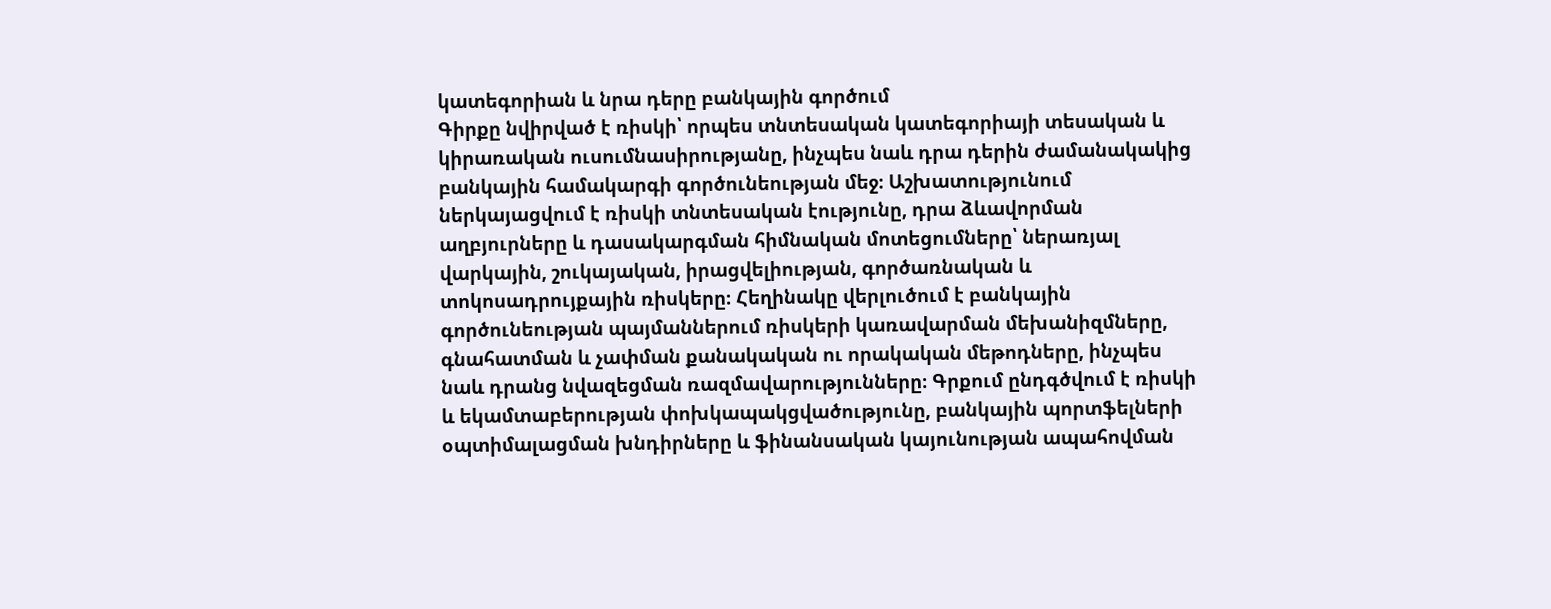կատեգորիան և նրա դերը բանկային գործում
Գիրքը նվիրված է ռիսկի՝ որպես տնտեսական կատեգորիայի տեսական և կիրառական ուսումնասիրությանը, ինչպես նաև դրա դերին ժամանակակից բանկային համակարգի գործունեության մեջ։ Աշխատությունում ներկայացվում է ռիսկի տնտեսական էությունը, դրա ձևավորման աղբյուրները և դասակարգման հիմնական մոտեցումները՝ ներառյալ վարկային, շուկայական, իրացվելիության, գործառնական և տոկոսադրույքային ռիսկերը։ Հեղինակը վերլուծում է բանկային գործունեության պայմաններում ռիսկերի կառավարման մեխանիզմները, գնահատման և չափման քանակական ու որակական մեթոդները, ինչպես նաև դրանց նվազեցման ռազմավարությունները։ Գրքում ընդգծվում է ռիսկի և եկամտաբերության փոխկապակցվածությունը, բանկային պորտֆելների օպտիմալացման խնդիրները և ֆինանսական կայունության ապահովման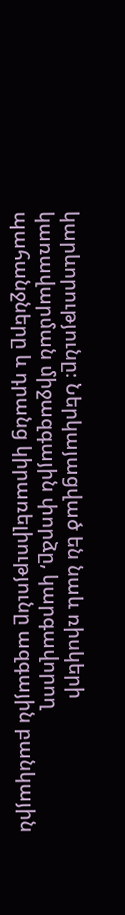կարևորությունը։ Ներկայացված են նաև ռիսկերի կառավարման միջազգային փորձը, կարգավորող պահանջները և դրանց կիրառելիությունը ազգային բանկային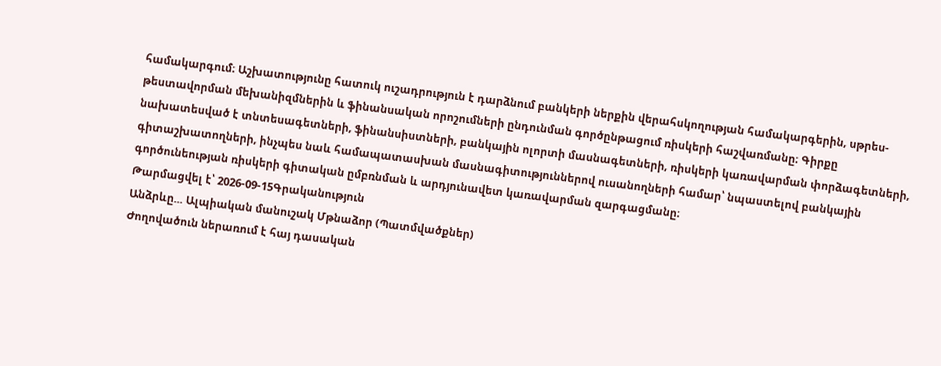համակարգում։ Աշխատությունը հատուկ ուշադրություն է դարձնում բանկերի ներքին վերահսկողության համակարգերին, սթրես-թեստավորման մեխանիզմներին և ֆինանսական որոշումների ընդունման գործընթացում ռիսկերի հաշվառմանը։ Գիրքը նախատեսված է տնտեսագետների, ֆինանսիստների, բանկային ոլորտի մասնագետների, ռիսկերի կառավարման փորձագետների, գիտաշխատողների, ինչպես նաև համապատասխան մասնագիտություններով ուսանողների համար՝ նպաստելով բանկային գործունեության ռիսկերի գիտական ըմբռնման և արդյունավետ կառավարման զարգացմանը։
Թարմացվել է՝ 2026-09-15Գրականություն
Անձրևը... Ալպիական մանուշակ Մթնաձոր (Պատմվածքներ)
Ժողովածուն ներառում է հայ դասական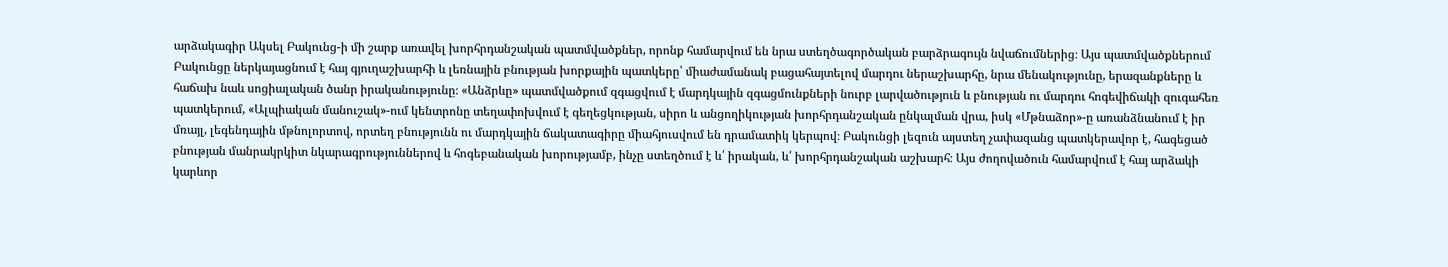արձակագիր Ակսել Բակունց-ի մի շարք առավել խորհրդանշական պատմվածքներ, որոնք համարվում են նրա ստեղծագործական բարձրագույն նվաճումներից։ Այս պատմվածքներում Բակունցը ներկայացնում է հայ գյուղաշխարհի և լեռնային բնության խորքային պատկերը՝ միաժամանակ բացահայտելով մարդու ներաշխարհը, նրա մենակությունը, երազանքները և հաճախ նաև սոցիալական ծանր իրականությունը։ «Անձրևը» պատմվածքում զգացվում է մարդկային զգացմունքների նուրբ լարվածություն և բնության ու մարդու հոգեվիճակի զուգահեռ պատկերում, «Ալպիական մանուշակ»-ում կենտրոնը տեղափոխվում է գեղեցկության, սիրո և անցողիկության խորհրդանշական ընկալման վրա, իսկ «Մթնաձոր»-ը առանձնանում է իր մռայլ, լեգենդային մթնոլորտով, որտեղ բնությունն ու մարդկային ճակատագիրը միահյուսվում են դրամատիկ կերպով։ Բակունցի լեզուն այստեղ չափազանց պատկերավոր է, հագեցած բնության մանրակրկիտ նկարագրություններով և հոգեբանական խորությամբ, ինչը ստեղծում է և՛ իրական, և՛ խորհրդանշական աշխարհ։ Այս ժողովածուն համարվում է հայ արձակի կարևոր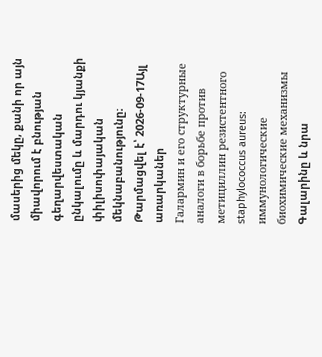մասերից մեկը, քանի որ այն միավորում է բնության գեղարվեստական ընկալումը և մարդու կյանքի փիլիսոփայական մեկնաբանությունը։
Թարմացվել է՝ 2026-09-17Այլ առարկաներ
Галармин и его структурные аналоги в борьбе против метициллин резистентного staphylococcus aureus: иммунологические биохимические механизмы
Գալարինը և նրա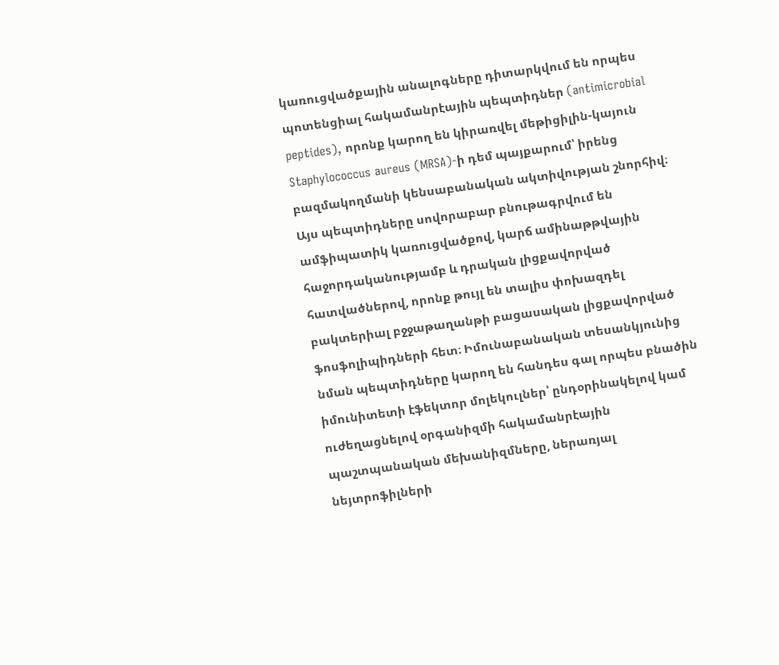կառուցվածքային անալոգները դիտարկվում են որպես պոտենցիալ հակամանրէային պեպտիդներ (antimicrobial peptides), որոնք կարող են կիրառվել մեթիցիլին-կայուն Staphylococcus aureus (MRSA)-ի դեմ պայքարում՝ իրենց բազմակողմանի կենսաբանական ակտիվության շնորհիվ։ Այս պեպտիդները սովորաբար բնութագրվում են ամֆիպատիկ կառուցվածքով, կարճ ամինաթթվային հաջորդականությամբ և դրական լիցքավորված հատվածներով, որոնք թույլ են տալիս փոխազդել բակտերիալ բջջաթաղանթի բացասական լիցքավորված ֆոսֆոլիպիդների հետ։ Իմունաբանական տեսանկյունից նման պեպտիդները կարող են հանդես գալ որպես բնածին իմունիտետի էֆեկտոր մոլեկուլներ՝ ընդօրինակելով կամ ուժեղացնելով օրգանիզմի հակամանրէային պաշտպանական մեխանիզմները, ներառյալ նեյտրոֆիլների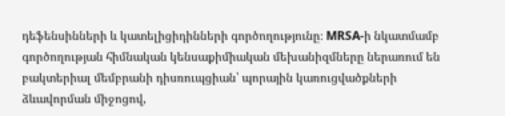դեֆենսինների և կատելիցիդինների գործողությունը։ MRSA-ի նկատմամբ գործողության հիմնական կենսաքիմիական մեխանիզմները ներառում են բակտերիալ մեմբրանի դիսռուպցիան՝ պորային կառուցվածքների ձևավորման միջոցով,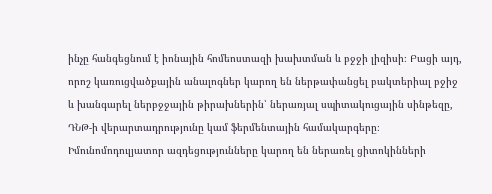ինչը հանգեցնում է իոնային հոմեոստազի խախտման և բջջի լիզիսի։ Բացի այդ, որոշ կառուցվածքային անալոգներ կարող են ներթափանցել բակտերիալ բջիջ և խանգարել ներբջջային թիրախներին՝ ներառյալ սպիտակուցային սինթեզը, ԴՆԹ-ի վերարտադրությունը կամ ֆերմենտային համակարգերը։ Իմունոմոդուլյատոր ազդեցությունները կարող են ներառել ցիտոկինների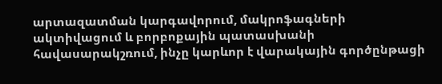արտազատման կարգավորում, մակրոֆագների ակտիվացում և բորբոքային պատասխանի հավասարակշռում, ինչը կարևոր է վարակային գործընթացի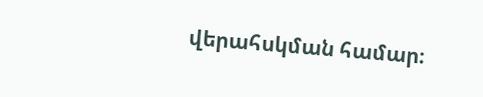վերահսկման համար։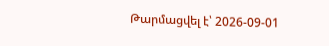Թարմացվել է՝ 2026-09-01